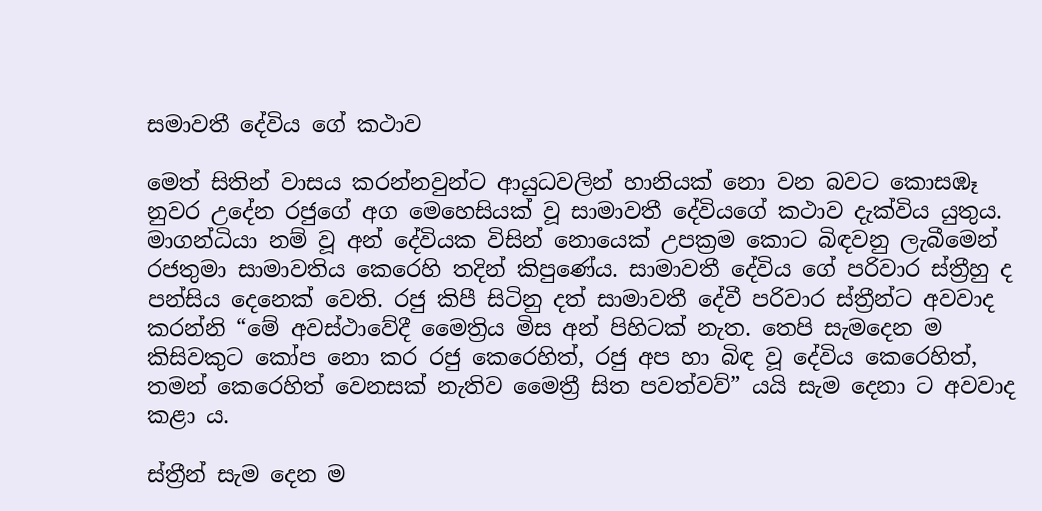සමාවතී දේවිය ගේ කථාව

මෙත් සිතින් වාසය කරන්නවුන්ට ආයුධවලින් හානියක් නො වන බවට කොසඹෑ නුවර උදේන රජුගේ අග මෙහෙසියක් වූ සාමාවතී දේවියගේ කථාව දැක්විය යුතුය. මාගන්ධියා නම් වූ අන් දේවියක විසින් නොයෙක් උපක්‍රම කොට බිඳවනු ලැබීමෙන් රජතුමා සාමාවතිය කෙරෙහි තදින් කිපුණේය. සාමාවතී දේවිය ගේ පරිවාර ස්ත්‍රීහු ද පන්සිය දෙනෙක් වෙති. රජු කිපී සිටිනු දත් සාමාවතී දේවී පරිවාර ස්ත්‍රීන්ට අවවාද කරන්නි “මේ අවස්ථාවේදී මෛත්‍රිය මිස අන් පිහිටක් නැත. තෙපි සැමදෙන ම කිසිවකුට කෝප නො කර රජු කෙරෙහිත්, රජු අප හා බිඳ වූ දේවිය කෙරෙහිත්, තමන් කෙරෙහිත් වෙනසක් නැතිව මෛත්‍රී සිත පවත්වව්” යයි සැම දෙනා ට අවවාද කළා ය.

ස්ත්‍රීන් සැම දෙන ම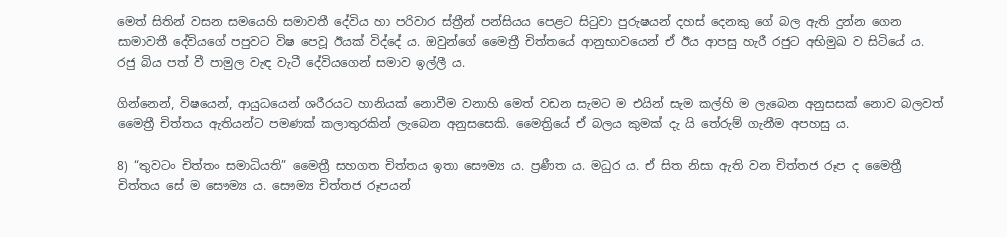මෙත් සිතින් වසන සමයෙහි සමාවතී දේවිය හා පරිවාර ස්ත්‍රීන් පන්සියය පෙළට සි‍ටුවා පුරුෂයන් දහස් දෙනකු ගේ බල ඇති දුන්න ගෙන සාමාවතී දේවියගේ පපුවට විෂ පෙවූ ඊයක් විද්දේ ය. ඔවුන්ගේ මෛත්‍රී චිත්තයේ ආනුභාවයෙන් ඒ ඊය ආපසු හැරී රජුට අභිමුඛ ව සිටියේ ය. රජු බිය පත් වී පාමුල වැඳ වැටී දේවියගෙන් සමාව ඉල්ලී ය.

ගින්නෙන්, විෂයෙන්, ආයුධයෙන් ශරීරයට හානියක් නොවීම වනාහි මෙත් වඩන සැමට ම එයින් සැම කල්හි ම ලැබෙන අනුසසක් නොව බලවත් මෛත්‍රී චිත්තය ඇතියන්ට පමණක් කලාතුරකින් ලැබෙන අනුසසෙකි. මෛත්‍රියේ ඒ බලය කුමක් දැ යි තේරුම් ගැනීම අපහසු ය.

8) “තුවටං චිත්තං සමාධියති” මෛත්‍රී සහගත චිත්තය ඉතා සෞම්‍ය ය. ප්‍රණීත ය. මධුර ය. ඒ සිත නිසා ඇති වන චිත්තජ රූප ද මෛත්‍රී චිත්තය සේ ම සෞම්‍ය ය. සෞම්‍ය චිත්තජ රූපයන්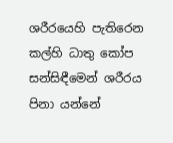ශරීරයෙහි පැතිරෙන කල්හි ධාතු කෝප සන්සිඳීමෙන් ශරීරය පිනා යන්නේ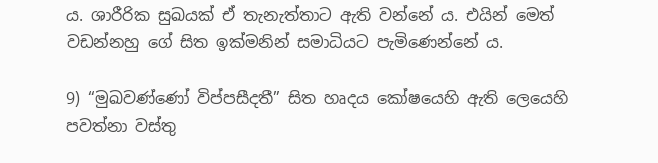ය. ශාරීරික සුඛයක් ඒ තැනැත්තාට ඇති වන්නේ ය. එයින් මෙත් වඩන්නහු ගේ සිත ඉක්මනින් සමාධියට පැමිණෙන්නේ ය.

9) “මුඛවණ්ණෝ විප්පසීදතී” සිත හෘදය කෝෂයෙහි ඇති ලෙයෙහි පවත්නා වස්තු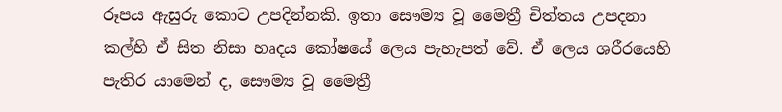රූපය ඇසුරු කොට උපදින්නකි. ඉතා සෞම්‍ය වූ මෛත්‍රී චිත්තය උපදනා කල්හි ඒ සිත නිසා හෘදය කෝෂයේ ලෙය පැහැපත් වේ. ඒ ලෙය ශරීරයෙහි පැතිර යාමෙන් ද, සෞම්‍ය වූ මෛත්‍රී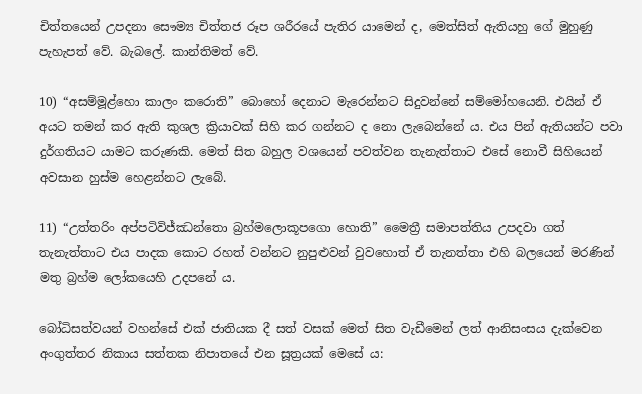චිත්තයෙන් උපදනා සෞම්‍ය චිත්තජ රූප ශරීරයේ පැතිර යාමෙන් ද, මෙත්සිත් ඇතියහු ගේ මුහුණු පැහැපත් වේ. බැබලේ. කාන්තිමත් වේ.

10) “අසම්මූළ්හො කාලං කරොති” බොහෝ දෙනාට මැරෙන්නට සිදුවන්නේ සම්මෝහයෙනි. එයින් ඒ අයට තමන් කර ඇති කුශල ක්‍රියාවක් සිහි කර ගන්නට ද නො ලැබෙන්නේ ය. එය පින් ඇතියන්ට පවා දුර්ගතියට යාමට කරුණකි. මෙත් සිත බහුල වශයෙන් පවත්වන තැනැත්තාට එසේ නොවී සිහියෙන් අවසාන හුස්ම හෙළන්නට ලැබේ.

11) “උත්තරිං අප්පටිවිජ්ඣන්තො බ්‍රහ්මලොකූපගො හොති” මෛත්‍රී සමාපත්තිය උපදවා ගත් තැනැත්තාට එය පාදක කොට රහත් වන්නට නුපුළුවන් වුවහොත් ඒ තැනත්තා එහි බලයෙන් මරණින් මතු බ්‍රහ්ම ලෝකයෙහි උදපනේ ය.

බෝධිසත්වයන් වහන්සේ එක් ජාතියක දී සත් වසක් මෙත් සිත වැඩීමෙන් ලත් ආනිසංසය දැක්වෙන අංගුත්තර නිකාය සත්තක නිපාතයේ එන සූත්‍රයක් මෙසේ ය: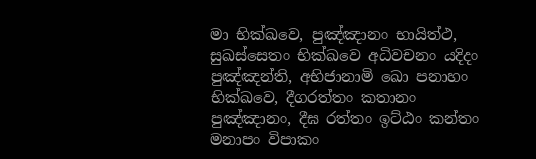මා භික්ඛවෙ, පුඤ්ඤානං භායිත්ථ, සුඛස්සෙතං භික්ඛවෙ අධිවචනං යදිදං පුඤ්ඤන්ති, අභිජානාමි ඛො පනාහං භික්ඛවෙ, දීගරත්තං කතානං පුඤ්ඤානං, දීඝ රත්තං ඉට්ඨං කන්තං මනාපං විපාකං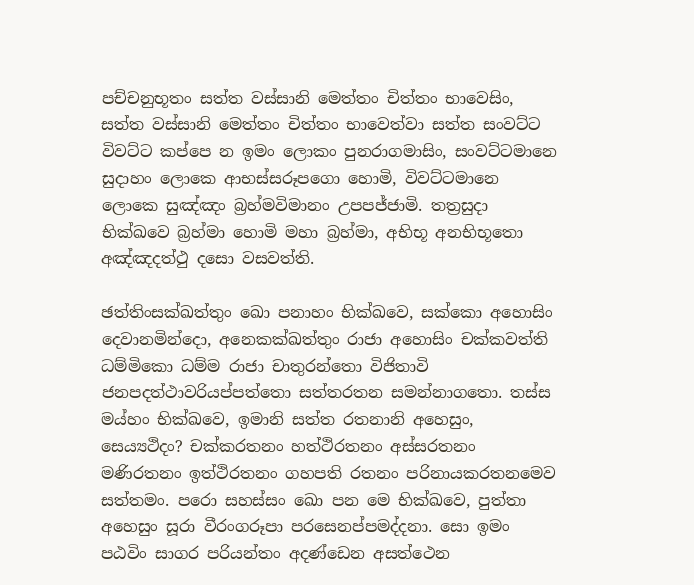පච්චනුභූතං සත්ත වස්සානි මෙත්තං චිත්තං භාවෙසිං, සත්ත වස්සානි මෙත්තං චිත්තං භාවෙත්වා සත්ත සංවට්ට විවට්ට කප්පෙ න ඉමං ලොකං පුනරාගමාසිං, සංවට්ටමානෙ සුදාහං ලොකෙ ආභස්සරූපගො හොමි, විවට්ටමානෙ ලොකෙ සුඤ්ඤං බ්‍රහ්මවිමානං උපපජ්ජාමි. තත්‍රසුදා භික්ඛවෙ බ්‍රහ්මා හොමි මහා බ්‍රහ්මා, අභිභූ අනභිභූතො අඤ්ඤදත්ථු දසො වසවත්ති.

ඡත්තිංසක්ඛත්තුං ඛො පනාහං භික්ඛවෙ, සක්කො අහොසිං දෙවානමින්දො, අනෙකක්ඛත්තුං රාජා අහොසිං චක්කවත්ති ධම්මිකො ධම්ම රාජා චාතුරන්තො විජිතාවි ජනපදත්ථාවරියප්පත්තො සත්තරතන සමන්නාගතො. තස්ස මය්හං භික්ඛවෙ, ඉමානි සත්ත රතනානි අහෙසුං, සෙය්‍යථිදං? චක්කරතනං හත්ථිරතනං අස්සරතනං මණිරතනං ඉත්ථිරතනං ගහපති රතනං පරිනායකරතනමෙව සත්තමං. පරො සහස්සං ඛො පන මෙ භික්ඛවෙ, පුත්තා අහෙසුං සූරා වීරංගරූපා පරසෙනප්පමද්දනා. සො ඉමං පඨවිං සාගර පරියන්තං අදණ්ඩෙන අසත්ථෙන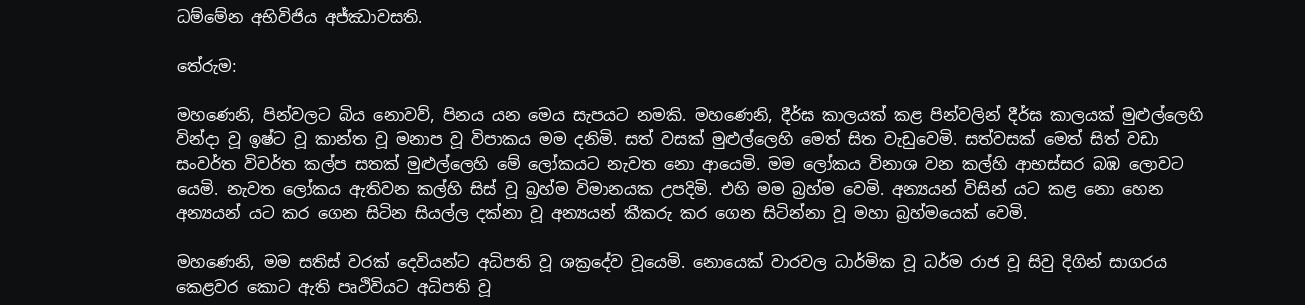ධම්මේන අභිවිජිය අජ්ඣාවසති.

තේරුම:

මහණෙනි, පින්වලට බිය නොවව්, පිනය යන මෙය සැපයට නමකි. මහණෙනි, දීර්ඝ කාලයක් කළ පින්වලින් දීර්ඝ කාලයක් මුළුල්ලෙහි වින්දා වූ ඉෂ්ට වූ කාන්ත වූ මනාප වූ විපාකය මම දනිමි. සත් වසක් මුළුල්ලෙහි මෙත් සිත වැඩුවෙමි. සත්වසක් මෙත් සිත් වඩා සංවර්ත විවර්ත කල්ප සතක් මුළුල්ලෙහි මේ ලෝකයට නැවත නො ආයෙමි. මම ලෝකය විනාශ වන කල්හි ආභස්සර බඹ ලොවට යෙමි. නැවත ලෝකය ඇතිවන කල්හි සිස් වූ බ්‍රහ්ම විමානයක උපදිමි. එහි මම බ්‍රහ්ම වෙමි. අන්‍යයන් විසින් යට කළ නො හෙන අන්‍යයන් යට කර ගෙන සිටින සියල්ල දක්නා වූ අන්‍යයන් කීකරු කර ගෙන සිටින්නා වූ මහා බ්‍රහ්මයෙක් වෙමි.

මහණෙනි, මම සතිස් වරක් දෙවියන්ට අධිපති වූ ශක්‍රදේව වූයෙමි. නොයෙක් වාරවල ධාර්මික වූ ධර්ම රාජ වූ සිවු දිගින් සාගරය කෙළවර කොට ඇති පෘථිවියට අධිපති වූ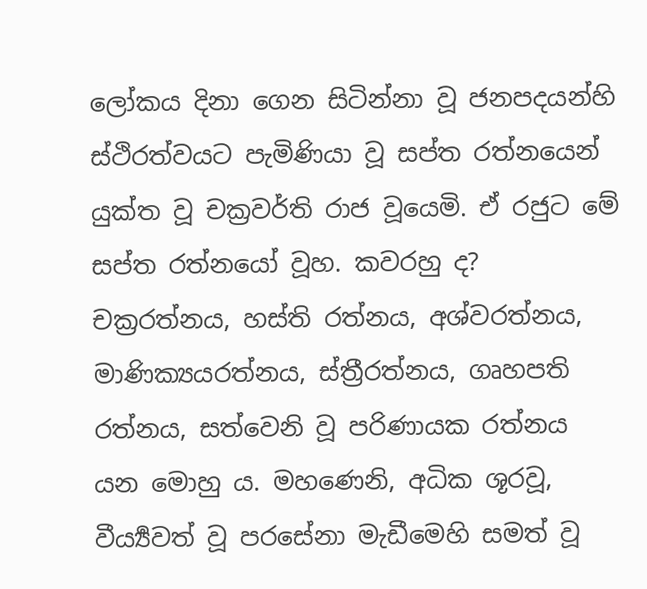ලෝකය දිනා ගෙන සිටින්නා වූ ජනපදයන්හි ස්ථිරත්වයට පැමිණියා වූ සප්ත රත්නයෙන් යුක්ත වූ චක්‍රවර්ති රාජ වූයෙමි. ඒ රජුට මේ සප්ත රත්නයෝ වූහ. කවරහු ද? චක්‍රරත්නය, හස්ති රත්නය, අශ්වරත්නය, මාණික්‍යයරත්නය, ස්ත්‍රීරත්නය, ගෘහපති රත්නය, සත්වෙනි වූ පරිණායක රත්නය යන මොහු ය. මහණෙනි, අධික ශූරවූ, වීර්‍ය්‍යවත් වූ පරසේනා මැඩීමෙහි සමත් වූ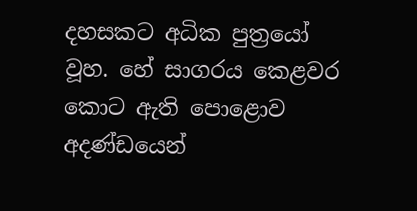දහසකට අධික පුත්‍රයෝ වූහ. හේ සාගරය කෙළවර කොට ඇති පොළොව අදණ්ඩයෙන්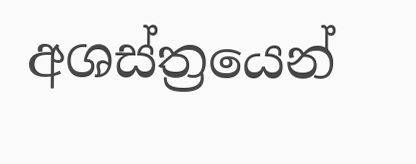අශස්ත්‍රයෙන්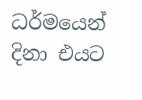ධර්මයෙන් දිනා එයට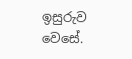ඉසුරුව වෙසේ.